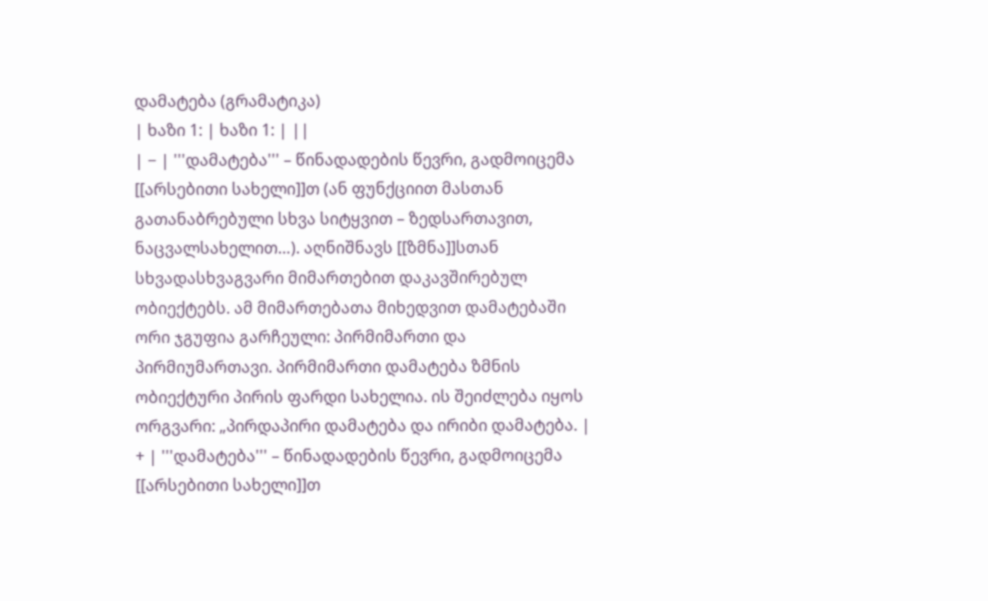დამატება (გრამატიკა)
| ხაზი 1: | ხაზი 1: | ||
| − | '''დამატება''' – წინადადების წევრი, გადმოიცემა [[არსებითი სახელი]]თ (ან ფუნქციით მასთან გათანაბრებული სხვა სიტყვით – ზედსართავით, ნაცვალსახელით…). აღნიშნავს [[ზმნა]]სთან სხვადასხვაგვარი მიმართებით დაკავშირებულ ობიექტებს. ამ მიმართებათა მიხედვით დამატებაში ორი ჯგუფია გარჩეული: პირმიმართი და პირმიუმართავი. პირმიმართი დამატება ზმნის ობიექტური პირის ფარდი სახელია. ის შეიძლება იყოს ორგვარი: „პირდაპირი დამატება და ირიბი დამატება. | + | '''დამატება''' – წინადადების წევრი, გადმოიცემა [[არსებითი სახელი]]თ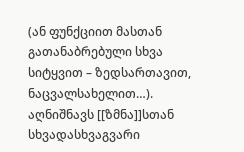(ან ფუნქციით მასთან გათანაბრებული სხვა სიტყვით – ზედსართავით, ნაცვალსახელით…). აღნიშნავს [[ზმნა]]სთან სხვადასხვაგვარი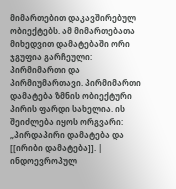მიმართებით დაკავშირებულ ობიექტებს. ამ მიმართებათა მიხედვით დამატებაში ორი ჯგუფია გარჩეული: პირმიმართი და პირმიუმართავი. პირმიმართი დამატება ზმნის ობიექტური პირის ფარდი სახელია. ის შეიძლება იყოს ორგვარი: „პირდაპირი დამატება და [[ირიბი დამატება]]. |
ინდოევროპულ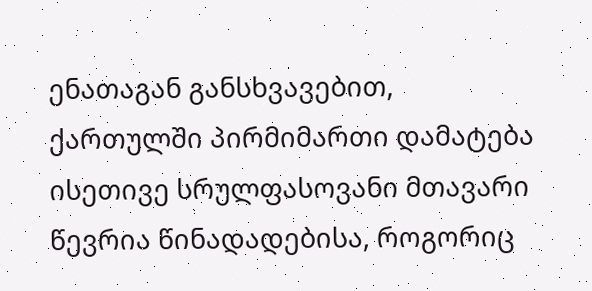ენათაგან განსხვავებით, ქართულში პირმიმართი დამატება ისეთივე სრულფასოვანი მთავარი წევრია წინადადებისა, როგორიც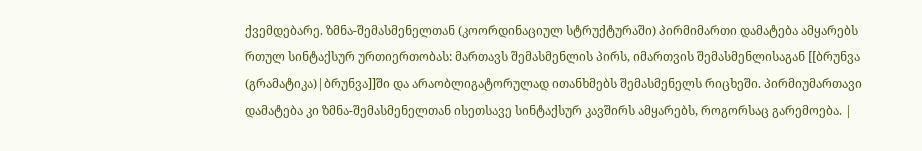ქვემდებარე. ზმნა-შემასმენელთან (კოორდინაციულ სტრუქტურაში) პირმიმართი დამატება ამყარებს რთულ სინტაქსურ ურთიერთობას: მართავს შემასმენლის პირს, იმართვის შემასმენლისაგან [[ბრუნვა (გრამატიკა)|ბრუნვა]]ში და არაობლიგატორულად ითანხმებს შემასმენელს რიცხეში. პირმიუმართავი დამატება კი ზმნა-შემასმენელთან ისეთსავე სინტაქსურ კავშირს ამყარებს, როგორსაც გარემოება. |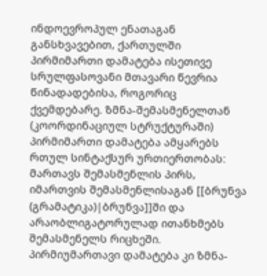ინდოევროპულ ენათაგან განსხვავებით, ქართულში პირმიმართი დამატება ისეთივე სრულფასოვანი მთავარი წევრია წინადადებისა, როგორიც ქვემდებარე. ზმნა-შემასმენელთან (კოორდინაციულ სტრუქტურაში) პირმიმართი დამატება ამყარებს რთულ სინტაქსურ ურთიერთობას: მართავს შემასმენლის პირს, იმართვის შემასმენლისაგან [[ბრუნვა (გრამატიკა)|ბრუნვა]]ში და არაობლიგატორულად ითანხმებს შემასმენელს რიცხეში. პირმიუმართავი დამატება კი ზმნა-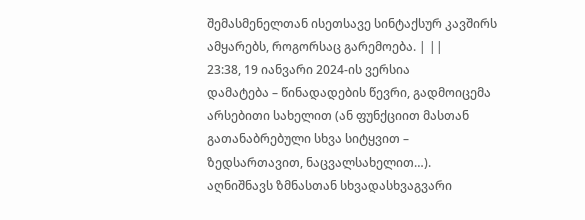შემასმენელთან ისეთსავე სინტაქსურ კავშირს ამყარებს, როგორსაც გარემოება. | ||
23:38, 19 იანვარი 2024-ის ვერსია
დამატება – წინადადების წევრი, გადმოიცემა არსებითი სახელით (ან ფუნქციით მასთან გათანაბრებული სხვა სიტყვით – ზედსართავით, ნაცვალსახელით…). აღნიშნავს ზმნასთან სხვადასხვაგვარი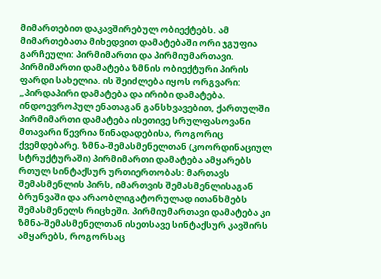მიმართებით დაკავშირებულ ობიექტებს. ამ მიმართებათა მიხედვით დამატებაში ორი ჯგუფია გარჩეული: პირმიმართი და პირმიუმართავი. პირმიმართი დამატება ზმნის ობიექტური პირის ფარდი სახელია. ის შეიძლება იყოს ორგვარი: „პირდაპირი დამატება და ირიბი დამატება.
ინდოევროპულ ენათაგან განსხვავებით, ქართულში პირმიმართი დამატება ისეთივე სრულფასოვანი მთავარი წევრია წინადადებისა, როგორიც ქვემდებარე. ზმნა-შემასმენელთან (კოორდინაციულ სტრუქტურაში) პირმიმართი დამატება ამყარებს რთულ სინტაქსურ ურთიერთობას: მართავს შემასმენლის პირს, იმართვის შემასმენლისაგან ბრუნვაში და არაობლიგატორულად ითანხმებს შემასმენელს რიცხეში. პირმიუმართავი დამატება კი ზმნა-შემასმენელთან ისეთსავე სინტაქსურ კავშირს ამყარებს, როგორსაც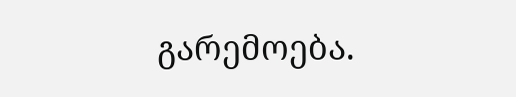გარემოება.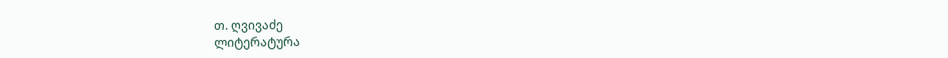თ. ღვივაძე
ლიტერატურა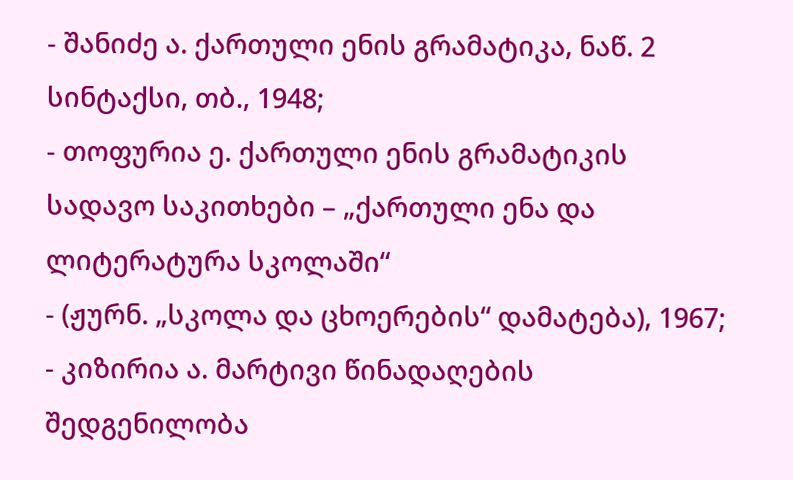- შანიძე ა. ქართული ენის გრამატიკა, ნაწ. 2 სინტაქსი, თბ., 1948;
- თოფურია ე. ქართული ენის გრამატიკის სადავო საკითხები – „ქართული ენა და ლიტერატურა სკოლაში“
- (ჟურნ. „სკოლა და ცხოერების“ დამატება), 1967;
- კიზირია ა. მარტივი წინადაღების შედგენილობა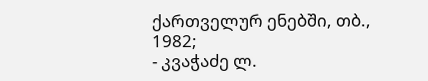ქართველურ ენებში, თბ., 1982;
- კვაჭაძე ლ.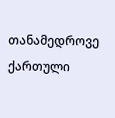თანამედროვე ქართული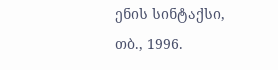ენის სინტაქსი, თბ., 1996.